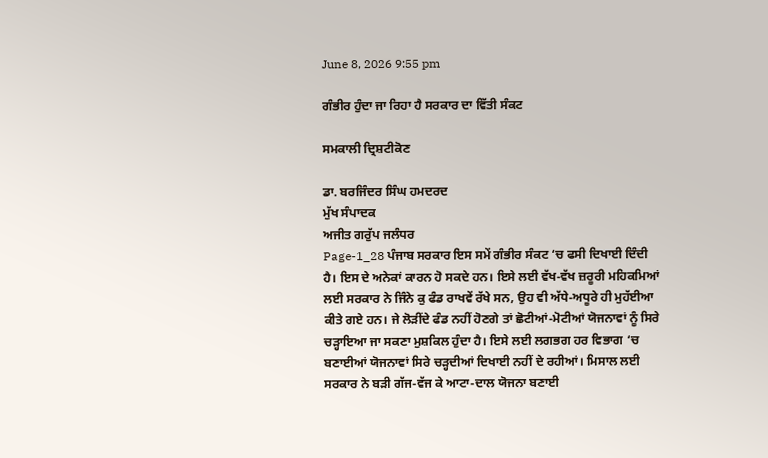June 8, 2026 9:55 pm

ਗੰਭੀਰ ਹੁੰਦਾ ਜਾ ਰਿਹਾ ਹੈ ਸਰਕਾਰ ਦਾ ਵਿੱਤੀ ਸੰਕਟ

ਸਮਕਾਲੀ ਦ੍ਰਿਸ਼ਟੀਕੋਣ

ਡਾ. ਬਰਜਿੰਦਰ ਸਿੰਘ ਹਮਦਰਦ
ਮੁੱਖ ਸੰਪਾਦਕ
ਅਜੀਤ ਗਰੁੱਪ ਜਲੰਧਰ
Page-1_28 ਪੰਜਾਬ ਸਰਕਾਰ ਇਸ ਸਮੇਂ ਗੰਭੀਰ ਸੰਕਟ ‘ਚ ਫਸੀ ਦਿਖਾਈ ਦਿੰਦੀ ਹੈ। ਇਸ ਦੇ ਅਨੇਕਾਂ ਕਾਰਨ ਹੋ ਸਕਦੇ ਹਨ। ਇਸੇ ਲਈ ਵੱਖ-ਵੱਖ ਜ਼ਰੂਰੀ ਮਹਿਕਮਿਆਂ ਲਈ ਸਰਕਾਰ ਨੇ ਜਿੰਨੇ ਕੁ ਫੰਡ ਰਾਖਵੇਂ ਰੱਖੇ ਸਨ, ਉਹ ਵੀ ਅੱਧੇ-ਅਧੂਰੇ ਹੀ ਮੁਹੱਈਆ ਕੀਤੇ ਗਏ ਹਨ। ਜੇ ਲੋੜੀਂਦੇ ਫੰਡ ਨਹੀਂ ਹੋਣਗੇ ਤਾਂ ਛੋਟੀਆਂ-ਮੋਟੀਆਂ ਯੋਜਨਾਵਾਂ ਨੂੰ ਸਿਰੇ ਚੜ੍ਹਾਇਆ ਜਾ ਸਕਣਾ ਮੁਸ਼ਕਿਲ ਹੁੰਦਾ ਹੈ। ਇਸੇ ਲਈ ਲਗਭਗ ਹਰ ਵਿਭਾਗ ‘ਚ ਬਣਾਈਆਂ ਯੋਜਨਾਵਾਂ ਸਿਰੇ ਚੜ੍ਹਦੀਆਂ ਦਿਖਾਈ ਨਹੀਂ ਦੇ ਰਹੀਆਂ। ਮਿਸਾਲ ਲਈ ਸਰਕਾਰ ਨੇ ਬੜੀ ਗੱਜ-ਵੱਜ ਕੇ ਆਟਾ-ਦਾਲ ਯੋਜਨਾ ਬਣਾਈ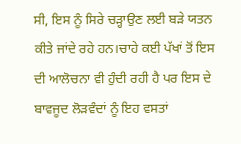ਸੀ, ਇਸ ਨੂੰ ਸਿਰੇ ਚੜ੍ਹਾਉਣ ਲਈ ਬੜੇ ਯਤਨ ਕੀਤੇ ਜਾਂਦੇ ਰਹੇ ਹਨ।ਚਾਹੇ ਕਈ ਪੱਖਾਂ ਤੋਂ ਇਸ ਦੀ ਆਲੋਚਨਾ ਵੀ ਹੁੰਦੀ ਰਹੀ ਹੈ ਪਰ ਇਸ ਦੇ ਬਾਵਜੂਦ ਲੋੜਵੰਦਾਂ ਨੂੰ ਇਹ ਵਸਤਾਂ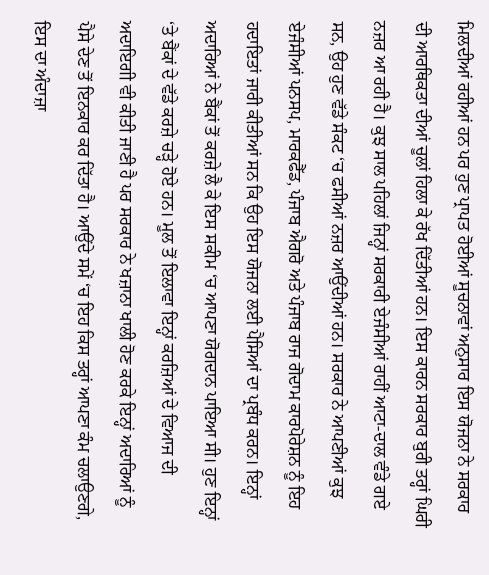ਮਿਲਦੀਆਂ ਰਹੀਆਂ ਹਨ ਪਰ ਹੁਣ ਪ੍ਰਾਪਤ ਹੋਈਆਂ ਸੂਚਨਾਵਾਂ ਅਨੁਸਾਰ ਇਸ ਯੋਜਨਾ ਨੇ ਸਰਕਾਰ ਦੀ ਆਰਥਿਕਤਾ ਦੀਆਂ ਚੂਲਾਂ ਹਿਲਾ ਕੇ ਰੱਖ ਦਿੱਤੀਆਂ ਹਨ। ਇਸ ਕਾਰਨ ਸਰਕਾਰ ਬੁਰੀ ਤਰ੍ਹਾਂ ਘਿਰੀ ਨਜ਼ਰ ਆ ਰਹੀ ਹੈ। ਕੁਝ ਸਾਲ ਪਹਿਲਾਂ ਜਿਨ੍ਹਾਂ ਸਰਕਾਰੀ ਏਜੰਸੀਆਂ ਰਾਹੀਂ ਆਟਾ-ਦਾਲ ਵੰਡੇ ਗਏ ਸਨ, ਉਹ ਹੁਣ ਵੱਡੇ ਸੰਕਟ ‘ਚ ਫਸੀਆਂ ਨਜ਼ਰ ਆਉਂਦੀਆਂ ਹਨ। ਸਰਕਾਰ ਨੇ ਆਪਣੀਆਂ ਕੁਝ ਏਜੰਸੀਆਂ ਪਨਸਪ, ਮਾਰਕਫੈੱਡ, ਪੰਜਾਬ ਐਗਰੋ ਅਤੇ ਪੰਜਾਬ ਰਾਜ ਗੋਦਾਮ ਕਾਰਪੋਰੇਸ਼ਨ ਨੂੰ ਇਹ ਹਦਾਇਤਾਂ ਜਾਰੀ ਕੀਤੀਆਂ ਸਨ ਕਿ ਉਹ ਇਸ ਯੋਜਨਾ ਲਈ ਪੈਸਿਆਂ ਦਾ ਪ੍ਰਬੰਧ ਕਰਨ। ਇਨ੍ਹਾਂ ਅਦਾਰਿਆਂ ਨੇ ਬੈਂਕਾਂ ਤੋਂ ਕਰਜ਼ੇ ਲੈ ਕੇ ਇਸ ਸਕੀਮ ‘ਚ ਆਪਣਾ ਯੋਗਦਾਨ ਪਾਇਆ ਸੀ। ਹੁਣ ਇਨ੍ਹਾਂ ‘ਤੇ ਬੈਂਕਾਂ ਦੇ ਵੱਡੇ ਕਰਜ਼ੇ ਚੜ੍ਹੇ ਹੋਏ ਹਨ। ਮੂਲ ਤੋਂ ਇਲਾਵਾ ਇਨ੍ਹਾਂ ਕਰਜ਼ਿਆਂ ਦੇ ਵਿਆਜ ਦੀ ਅਦਾਇਗੀ ਵੀ ਕੀਤੀ ਜਾਣੀ ਹੈ ਪਰ ਸਰਕਾਰ ਨੇ ਖਜ਼ਾਨਾ ਖਾਲੀ ਹੋਣ ਕਰਕੇ ਇਨ੍ਹਾਂ ਅਦਾਰਿਆਂ ਨੂੰ ਪੈਸੇ ਦੇਣ ਤੋਂ ਇਨਕਾਰ ਕਰ ਦਿੱਤਾ ਹੈ। ਆਉਂਦੇ ਸਮੇਂ ‘ਚ ਇਹ ਕਿਸ ਤਰ੍ਹਾਂ ਆਪਣਾ ਕੰਮ ਚਲਾਉਣਗੇ, ਇਸ ਦਾ ਅੰਦਾਜ਼ਾ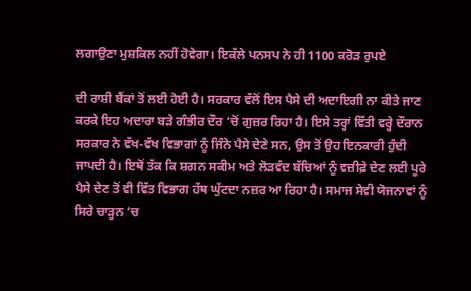ਲਗਾਉਣਾ ਮੁਸ਼ਕਿਲ ਨਹੀਂ ਹੋਵੇਗਾ। ਇਕੱਲੇ ਪਨਸਪ ਨੇ ਹੀ 1100 ਕਰੋੜ ਰੁਪਏ

ਦੀ ਰਾਸ਼ੀ ਬੈਂਕਾਂ ਤੋਂ ਲਈ ਹੋਈ ਹੈ। ਸਰਕਾਰ ਵੱਲੋਂ ਇਸ ਪੈਸੇ ਦੀ ਅਦਾਇਗੀ ਨਾ ਕੀਤੇ ਜਾਣ ਕਰਕੇ ਇਹ ਅਦਾਰਾ ਬੜੇ ਗੰਭੀਰ ਦੌਰ ‘ਚੋਂ ਗੁਜ਼ਰ ਰਿਹਾ ਹੈ। ਇਸੇ ਤਰ੍ਹਾਂ ਵਿੱਤੀ ਵਰ੍ਹੇ ਦੌਰਾਨ ਸਰਕਾਰ ਨੇ ਵੱਖ-ਵੱਖ ਵਿਭਾਗਾਂ ਨੂੰ ਜਿੰਨੇ ਪੈਸੇ ਦੇਣੇ ਸਨ, ਉਸ ਤੋਂ ਉਹ ਇਨਕਾਰੀ ਹੁੰਦੀ ਜਾਪਦੀ ਹੈ। ਇਥੋਂ ਤੱਕ ਕਿ ਸ਼ਗਨ ਸਕੀਮ ਅਤੇ ਲੋੜਵੰਦ ਬੱਚਿਆਂ ਨੂੰ ਵਜ਼ੀਫ਼ੇ ਦੇਣ ਲਈ ਪੂਰੇ ਪੈਸੇ ਦੇਣ ਤੋਂ ਵੀ ਵਿੱਤ ਵਿਭਾਗ ਹੱਥ ਘੁੱਟਦਾ ਨਜ਼ਰ ਆ ਰਿਹਾ ਹੈ। ਸਮਾਜ ਸੇਵੀ ਯੋਜਨਾਵਾਂ ਨੂੰ ਸਿਰੇ ਚਾੜ੍ਹਨ ‘ਚ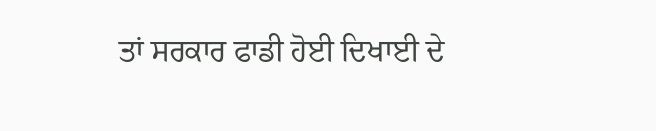ਤਾਂ ਸਰਕਾਰ ਫਾਡੀ ਹੋਈ ਦਿਖਾਈ ਦੇ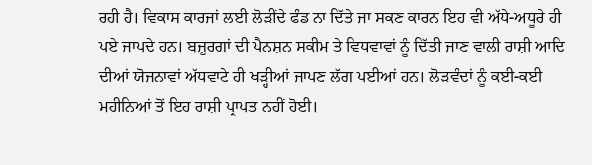ਰਹੀ ਹੈ। ਵਿਕਾਸ ਕਾਰਜਾਂ ਲਈ ਲੋੜੀਂਦੇ ਫੰਡ ਨਾ ਦਿੱਤੇ ਜਾ ਸਕਣ ਕਾਰਨ ਇਹ ਵੀ ਅੱਧੇ-ਅਧੂਰੇ ਹੀ ਪਏ ਜਾਪਦੇ ਹਨ। ਬਜ਼ੁਰਗਾਂ ਦੀ ਪੈਨਸ਼ਨ ਸਕੀਮ ਤੇ ਵਿਧਵਾਵਾਂ ਨੂੰ ਦਿੱਤੀ ਜਾਣ ਵਾਲੀ ਰਾਸ਼ੀ ਆਦਿ ਦੀਆਂ ਯੋਜਨਾਵਾਂ ਅੱਧਵਾਟੇ ਹੀ ਖੜ੍ਹੀਆਂ ਜਾਪਣ ਲੱਗ ਪਈਆਂ ਹਨ। ਲੋੜਵੰਦਾਂ ਨੂੰ ਕਈ-ਕਈ ਮਹੀਨਿਆਂ ਤੋਂ ਇਹ ਰਾਸ਼ੀ ਪ੍ਰਾਪਤ ਨਹੀਂ ਹੋਈ।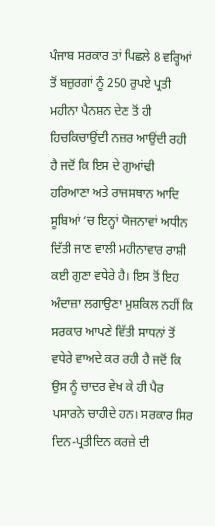ਪੰਜਾਬ ਸਰਕਾਰ ਤਾਂ ਪਿਛਲੇ 8 ਵਰ੍ਹਿਆਂ ਤੋਂ ਬਜ਼ੁਰਗਾਂ ਨੂੰ 250 ਰੁਪਏ ਪ੍ਰਤੀ ਮਹੀਨਾ ਪੈਨਸ਼ਨ ਦੇਣ ਤੋਂ ਹੀ ਹਿਚਕਿਚਾਉਂਦੀ ਨਜ਼ਰ ਆਉਂਦੀ ਰਹੀ ਹੈ ਜਦੋਂ ਕਿ ਇਸ ਦੇ ਗੁਆਂਢੀ ਹਰਿਆਣਾ ਅਤੇ ਰਾਜਸਥਾਨ ਆਦਿ ਸੂਬਿਆਂ ‘ਚ ਇਨ੍ਹਾਂ ਯੋਜਨਾਵਾਂ ਅਧੀਨ ਦਿੱਤੀ ਜਾਣ ਵਾਲੀ ਮਹੀਨਾਵਾਰ ਰਾਸ਼ੀ ਕਈ ਗੁਣਾ ਵਧੇਰੇ ਹੈ। ਇਸ ਤੋਂ ਇਹ ਅੰਦਾਜ਼ਾ ਲਗਾਉਣਾ ਮੁਸ਼ਕਿਲ ਨਹੀਂ ਕਿ ਸਰਕਾਰ ਆਪਣੇ ਵਿੱਤੀ ਸਾਧਨਾਂ ਤੋਂ ਵਧੇਰੇ ਵਾਅਦੇ ਕਰ ਰਹੀ ਹੈ ਜਦੋਂ ਕਿ ਉਸ ਨੂੰ ਚਾਦਰ ਵੇਖ ਕੇ ਹੀ ਪੈਰ ਪਸਾਰਨੇ ਚਾਹੀਦੇ ਹਨ। ਸਰਕਾਰ ਸਿਰ ਦਿਨ-ਪ੍ਰਤੀਦਿਨ ਕਰਜ਼ੇ ਦੀ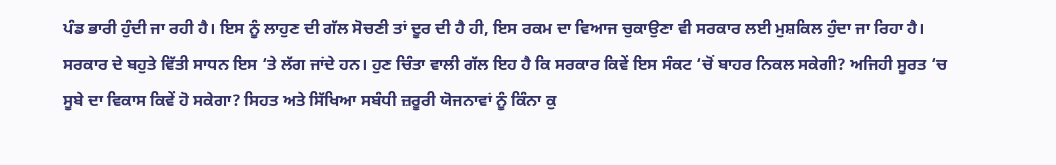ਪੰਡ ਭਾਰੀ ਹੁੰਦੀ ਜਾ ਰਹੀ ਹੈ। ਇਸ ਨੂੰ ਲਾਹੁਣ ਦੀ ਗੱਲ ਸੋਚਣੀ ਤਾਂ ਦੂਰ ਦੀ ਹੈ ਹੀ, ਇਸ ਰਕਮ ਦਾ ਵਿਆਜ ਚੁਕਾਉਣਾ ਵੀ ਸਰਕਾਰ ਲਈ ਮੁਸ਼ਕਿਲ ਹੁੰਦਾ ਜਾ ਰਿਹਾ ਹੈ। ਸਰਕਾਰ ਦੇ ਬਹੁਤੇ ਵਿੱਤੀ ਸਾਧਨ ਇਸ ‘ਤੇ ਲੱਗ ਜਾਂਦੇ ਹਨ। ਹੁਣ ਚਿੰਤਾ ਵਾਲੀ ਗੱਲ ਇਹ ਹੈ ਕਿ ਸਰਕਾਰ ਕਿਵੇਂ ਇਸ ਸੰਕਟ ‘ਚੋਂ ਬਾਹਰ ਨਿਕਲ ਸਕੇਗੀ? ਅਜਿਹੀ ਸੂਰਤ ‘ਚ ਸੂਬੇ ਦਾ ਵਿਕਾਸ ਕਿਵੇਂ ਹੋ ਸਕੇਗਾ? ਸਿਹਤ ਅਤੇ ਸਿੱਖਿਆ ਸਬੰਧੀ ਜ਼ਰੂਰੀ ਯੋਜਨਾਵਾਂ ਨੂੰ ਕਿੰਨਾ ਕੁ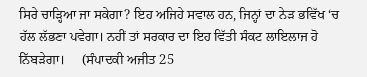ਸਿਰੇ ਚਾੜ੍ਹਿਆ ਜਾ ਸਕੇਗਾ? ਇਹ ਅਜਿਹੇ ਸਵਾਲ ਹਨ, ਜਿਨ੍ਹਾਂ ਦਾ ਨੇੜ ਭਵਿੱਖ ‘ਚ ਹੱਲ ਲੱਭਣਾ ਪਵੇਗਾ। ਨਹੀਂ ਤਾਂ ਸਰਕਾਰ ਦਾ ਇਹ ਵਿੱਤੀ ਸੰਕਟ ਲਾਇਲਾਜ ਹੋ ਨਿੱਬੜੇਗਾ।     (ਸੰਪਾਦਕੀ ਅਜੀਤ 25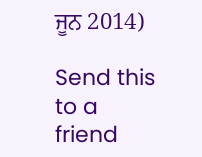ਜੂਨ 2014)

Send this to a friend